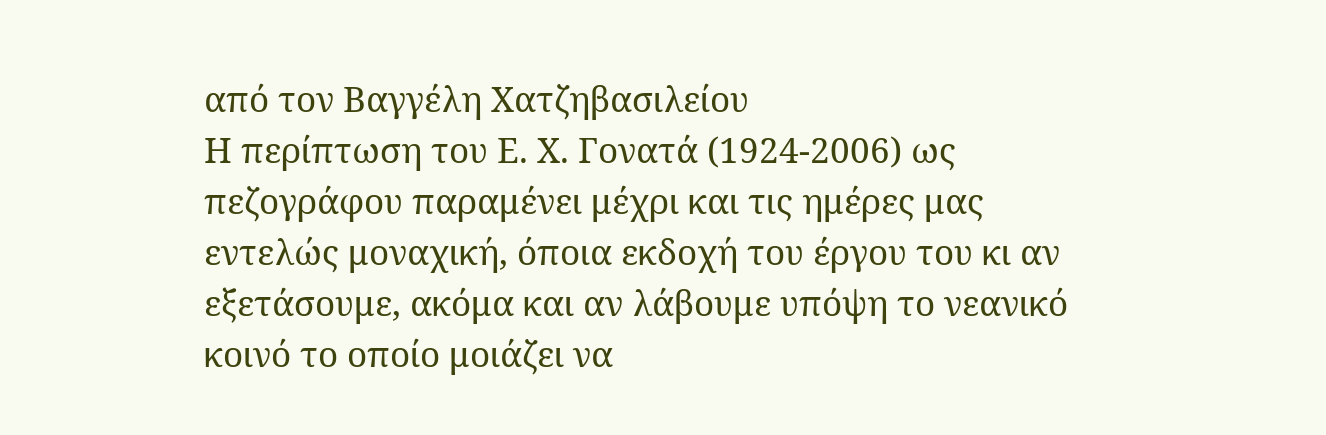από τον Βαγγέλη Χατζηβασιλείου
Η περίπτωση του Ε. Χ. Γονατά (1924-2006) ως πεζογράφου παραμένει μέχρι και τις ημέρες μας εντελώς μοναχική, όποια εκδοχή του έργου του κι αν εξετάσουμε, ακόμα και αν λάβουμε υπόψη το νεανικό κοινό το οποίο μοιάζει να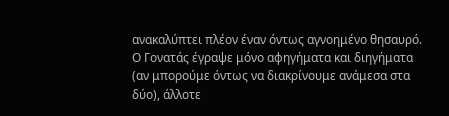ανακαλύπτει πλέον έναν όντως αγνοημένο θησαυρό. Ο Γονατάς έγραψε μόνο αφηγήματα και διηγήματα (αν μπορούμε όντως να διακρίνουμε ανάμεσα στα δύο), άλλοτε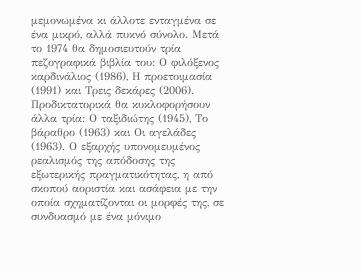μεμονωμένα κι άλλοτε ενταγμένα σε ένα μικρό, αλλά πυκνό σύνολο. Μετά το 1974 θα δημοσιευτούν τρία πεζογραφικά βιβλία του: Ο φιλόξενος καρδινάλιος (1986), Η προετοιμασία (1991) και Τρεις δεκάρες (2006). Προδικτατορικά θα κυκλοφορήσουν άλλα τρία: Ο ταξιδιώτης (1945), Το βάραθρο (1963) και Οι αγελάδες (1963). Ο εξαρχής υπονομευμένος ρεαλισμός της απόδοσης της εξωτερικής πραγματικότητας, η από σκοπού αοριστία και ασάφεια με την οποία σχηματίζονται οι μορφές της, σε συνδυασμό με ένα μόνιμο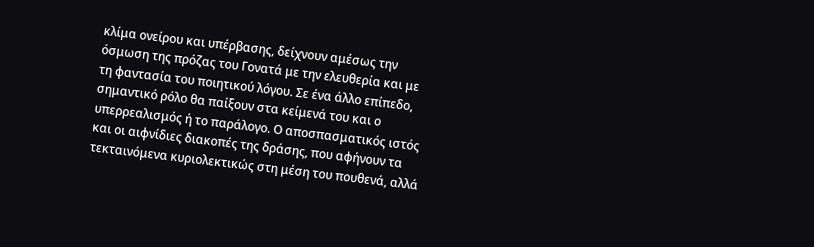κλίμα ονείρου και υπέρβασης, δείχνουν αμέσως την όσμωση της πρόζας του Γονατά με την ελευθερία και με τη φαντασία του ποιητικού λόγου. Σε ένα άλλο επίπεδο, σημαντικό ρόλο θα παίξουν στα κείμενά του και ο υπερρεαλισμός ή το παράλογο. Ο αποσπασματικός ιστός και οι αιφνίδιες διακοπές της δράσης, που αφήνουν τα τεκταινόμενα κυριολεκτικώς στη μέση του πουθενά, αλλά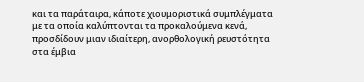και τα παράταιρα, κάποτε χιουμοριστικά συμπλέγματα με τα οποία καλύπτονται τα προκαλούμενα κενά, προσδίδουν μιαν ιδιαίτερη, ανορθολογική ρευστότητα στα έμβια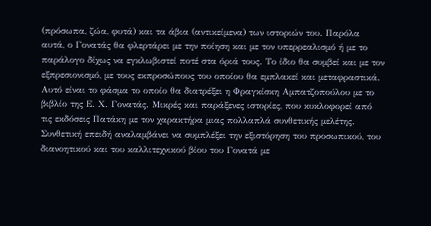(πρόσωπα, ζώα, φυτά) και τα άβια (αντικείμενα) των ιστοριών του. Παρόλα αυτά, ο Γονατάς θα φλερτάρει με την ποίηση και με τον υπερρεαλισμό ή με το παράλογο δίχως να εγκλωβιστεί ποτέ στα όριά τους. Το ίδιο θα συμβεί και με τον εξπρεσιονισμό, με τους εκπροσώπους του οποίου θα εμπλακεί και μεταφραστικά.
Αυτό είναι το φάσμα το οποίο θα διατρέξει η Φραγκίσκη Αμπατζοπούλου με το βιβλίο της Ε. Χ. Γονατάς. Μικρές και παράξενες ιστορίες, που κυκλοφορεί από τις εκδόσεις Πατάκη με τον χαρακτήρα μιας πολλαπλά συνθετικής μελέτης. Συνθετική επειδή αναλαμβάνει να συμπλέξει την εξιστόρηση του προσωπικού, του διανοητικού και του καλλιτεχνικού βίου του Γονατά με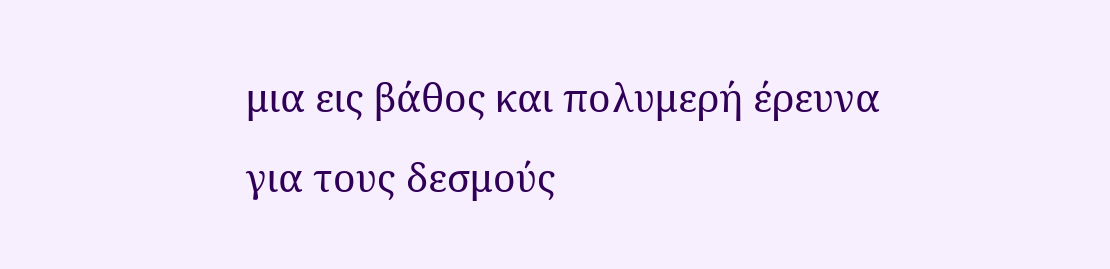μια εις βάθος και πολυμερή έρευνα για τους δεσμούς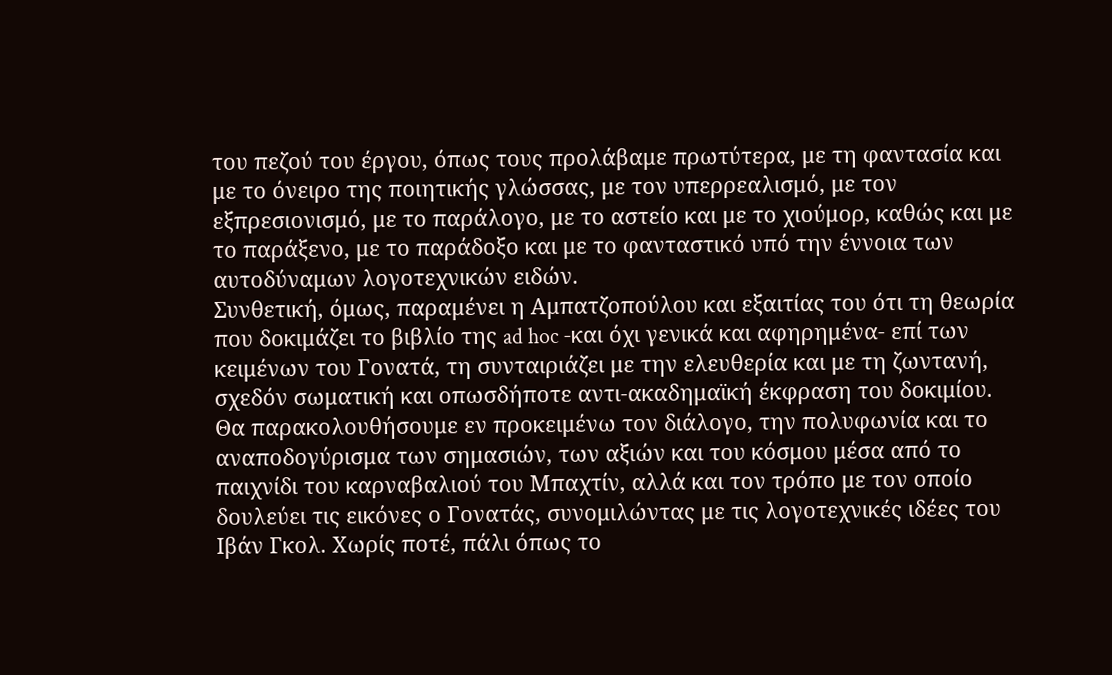του πεζού του έργου, όπως τους προλάβαμε πρωτύτερα, με τη φαντασία και με το όνειρο της ποιητικής γλώσσας, με τον υπερρεαλισμό, με τον εξπρεσιονισμό, με το παράλογο, με το αστείο και με το χιούμορ, καθώς και με το παράξενο, με το παράδοξο και με το φανταστικό υπό την έννοια των αυτοδύναμων λογοτεχνικών ειδών.
Συνθετική, όμως, παραμένει η Αμπατζοπούλου και εξαιτίας του ότι τη θεωρία που δοκιμάζει το βιβλίο της ad hoc -και όχι γενικά και αφηρημένα- επί των κειμένων του Γονατά, τη συνταιριάζει με την ελευθερία και με τη ζωντανή, σχεδόν σωματική και οπωσδήποτε αντι-ακαδημαϊκή έκφραση του δοκιμίου. Θα παρακολουθήσουμε εν προκειμένω τον διάλογο, την πολυφωνία και το αναποδογύρισμα των σημασιών, των αξιών και του κόσμου μέσα από το παιχνίδι του καρναβαλιού του Μπαχτίν, αλλά και τον τρόπο με τον οποίο δουλεύει τις εικόνες ο Γονατάς, συνομιλώντας με τις λογοτεχνικές ιδέες του Ιβάν Γκολ. Χωρίς ποτέ, πάλι όπως το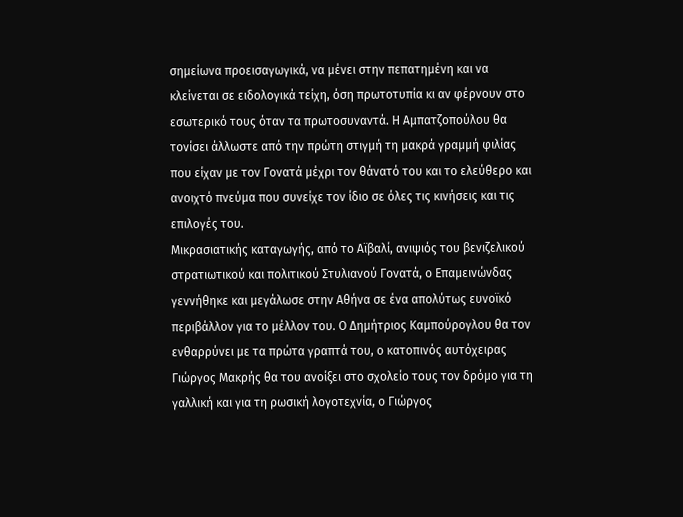σημείωνα προεισαγωγικά, να μένει στην πεπατημένη και να κλείνεται σε ειδολογικά τείχη, όση πρωτοτυπία κι αν φέρνουν στο εσωτερικό τους όταν τα πρωτοσυναντά. Η Αμπατζοπούλου θα τονίσει άλλωστε από την πρώτη στιγμή τη μακρά γραμμή φιλίας που είχαν με τον Γονατά μέχρι τον θάνατό του και το ελεύθερο και ανοιχτό πνεύμα που συνείχε τον ίδιο σε όλες τις κινήσεις και τις επιλογές του.
Μικρασιατικής καταγωγής, από το Αϊβαλί, ανιψιός του βενιζελικού στρατιωτικού και πολιτικού Στυλιανού Γονατά, ο Επαμεινώνδας γεννήθηκε και μεγάλωσε στην Αθήνα σε ένα απολύτως ευνοϊκό περιβάλλον για το μέλλον του. Ο Δημήτριος Καμπούρογλου θα τον ενθαρρύνει με τα πρώτα γραπτά του, ο κατοπινός αυτόχειρας Γιώργος Μακρής θα του ανοίξει στο σχολείο τους τον δρόμο για τη γαλλική και για τη ρωσική λογοτεχνία, ο Γιώργος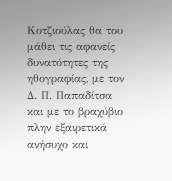Κοτζιούλας θα του μάθει τις αφανείς δυνατότητες της ηθογραφίας, με τον Δ. Π. Παπαδίτσα και με το βραχύβιο πλην εξαιρετικά ανήσυχο και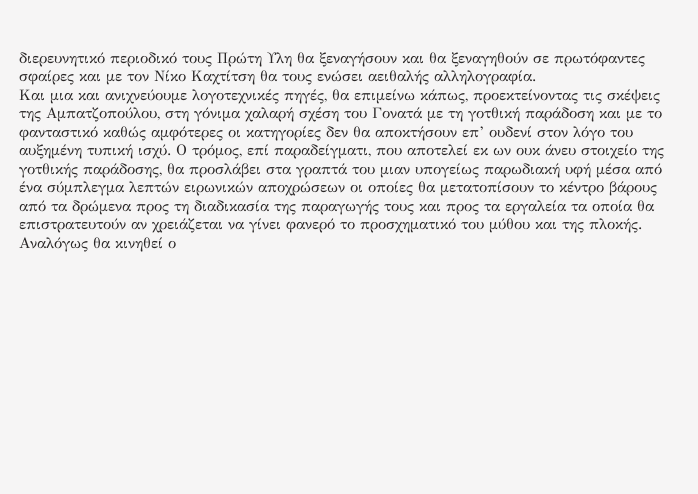διερευνητικό περιοδικό τους Πρώτη Υλη θα ξεναγήσουν και θα ξεναγηθούν σε πρωτόφαντες σφαίρες και με τον Νίκο Καχτίτση θα τους ενώσει αειθαλής αλληλογραφία.
Και μια και ανιχνεύουμε λογοτεχνικές πηγές, θα επιμείνω κάπως, προεκτείνοντας τις σκέψεις της Αμπατζοπούλου, στη γόνιμα χαλαρή σχέση του Γονατά με τη γοτθική παράδοση και με το φανταστικό καθώς αμφότερες οι κατηγορίες δεν θα αποκτήσουν επ’ ουδενί στον λόγο του αυξημένη τυπική ισχύ. Ο τρόμος, επί παραδείγματι, που αποτελεί εκ ων ουκ άνευ στοιχείο της γοτθικής παράδοσης, θα προσλάβει στα γραπτά του μιαν υπογείως παρωδιακή υφή μέσα από ένα σύμπλεγμα λεπτών ειρωνικών αποχρώσεων οι οποίες θα μετατοπίσουν το κέντρο βάρους από τα δρώμενα προς τη διαδικασία της παραγωγής τους και προς τα εργαλεία τα οποία θα επιστρατευτούν αν χρειάζεται να γίνει φανερό το προσχηματικό του μύθου και της πλοκής. Αναλόγως θα κινηθεί ο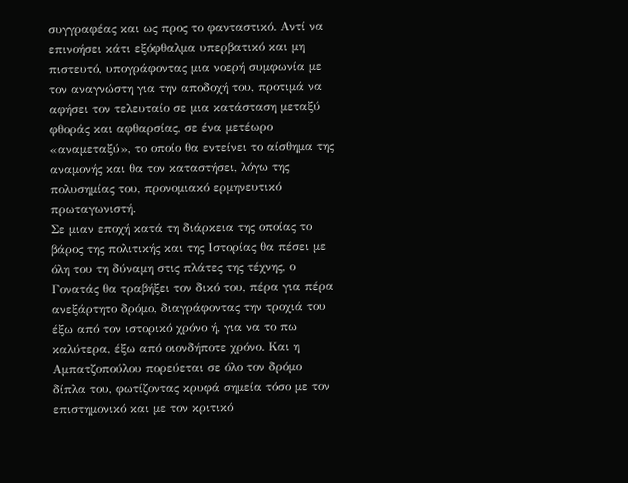συγγραφέας και ως προς το φανταστικό. Αντί να επινοήσει κάτι εξόφθαλμα υπερβατικό και μη πιστευτό, υπογράφοντας μια νοερή συμφωνία με τον αναγνώστη για την αποδοχή του, προτιμά να αφήσει τον τελευταίο σε μια κατάσταση μεταξύ φθοράς και αφθαρσίας, σε ένα μετέωρο «αναμεταξύ», το οποίο θα εντείνει το αίσθημα της αναμονής και θα τον καταστήσει, λόγω της πολυσημίας του, προνομιακό ερμηνευτικό πρωταγωνιστή.
Σε μιαν εποχή κατά τη διάρκεια της οποίας το βάρος της πολιτικής και της Ιστορίας θα πέσει με όλη του τη δύναμη στις πλάτες της τέχνης, ο Γονατάς θα τραβήξει τον δικό του, πέρα για πέρα ανεξάρτητο δρόμο, διαγράφοντας την τροχιά του έξω από τον ιστορικό χρόνο ή, για να το πω καλύτερα, έξω από οιονδήποτε χρόνο. Και η Αμπατζοπούλου πορεύεται σε όλο τον δρόμο δίπλα του, φωτίζοντας κρυφά σημεία τόσο με τον επιστημονικό και με τον κριτικό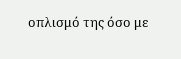οπλισμό της όσο με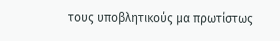τους υποβλητικούς μα πρωτίστως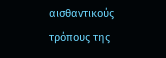αισθαντικούς τρόπους της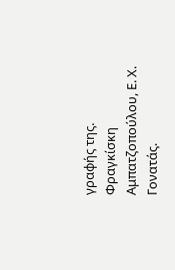γραφής της.
Φραγκίσκη Αμπατζοπούλου, Ε. Χ. Γονατάς.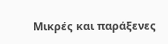Μικρές και παράξενες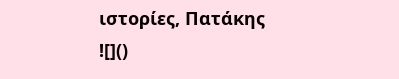ιστορίες, Πατάκης
![]()